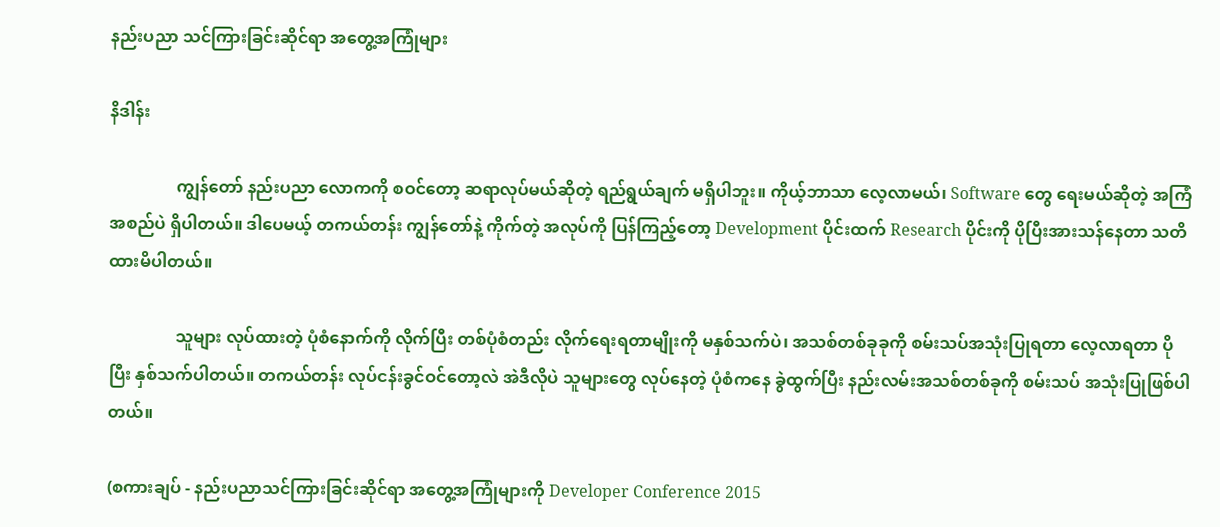နည်းပညာ သင်ကြားခြင်းဆိုင်ရာ အတွေ့အကြုံများ

နိဒါန်း

                ကျွန်တော် နည်းပညာ လောကကို စဝင်တော့ ဆရာလုပ်မယ်ဆိုတဲ့ ရည်ရွယ်ချက် မရှိပါဘူး။ ကိုယ့်ဘာသာ လေ့လာမယ်၊ Software တွေ ရေးမယ်ဆိုတဲ့ အကြံအစည်ပဲ ရှိပါတယ်။ ဒါပေမယ့် တကယ်တန်း ကျွန်တော်နဲ့ ကိုက်တဲ့ အလုပ်ကို ပြန်ကြည့်တော့ Development ပိုင်းထက် Research ပိုင်းကို ပိုပြီးအားသန်နေတာ သတိထားမိပါတယ်။

                သူများ လုပ်ထားတဲ့ ပုံစံနောက်ကို လိုက်ပြီး တစ်ပုံစံတည်း လိုက်ရေးရတာမျိုးကို မနှစ်သက်ပဲ၊ အသစ်တစ်ခုခုကို စမ်းသပ်အသုံးပြုရတာ လေ့လာရတာ ပိုပြီး နှစ်သက်ပါတယ်။ တကယ်တန်း လုပ်ငန်းခွင်ဝင်တော့လဲ အဲဒီလိုပဲ သူများတွေ လုပ်နေတဲ့ ပုံစံကနေ ခွဲထွက်ပြီး နည်းလမ်းအသစ်တစ်ခုကို စမ်းသပ် အသုံးပြုဖြစ်ပါတယ်။

(စကားချပ် - နည်းပညာသင်ကြားခြင်းဆိုင်ရာ အတွေ့အကြုံများကို Developer Conference 2015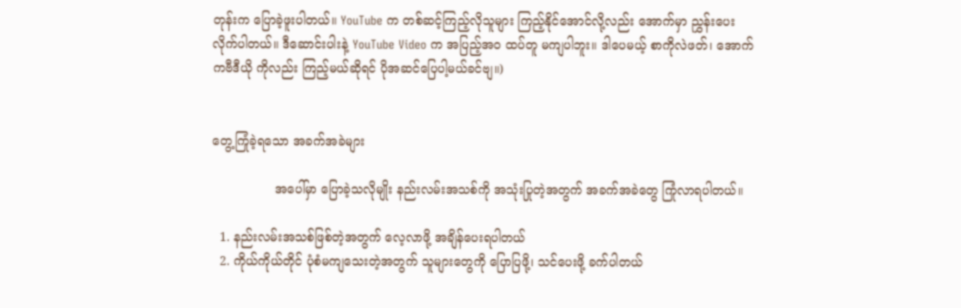တုန်းက ပြောခဲ့ဖူးပါတယ်။ YouTube က တစ်ဆင့်ကြည့်လိုသူများ ကြည့်နိုင်အောင်လို့လည်း အောက်မှာ ညွှန်းပေးလိုက်ပါတယ်။ ဒီဆောင်းပါးနဲ့ YouTube Video က အပြည့်အဝ ထပ်တူ မကျပါဘူး။ ဒါပေမယ့် စာကိုလဲဖတ်၊ အောက်ကဗီဒီယို ကိုလည်း ကြည့်မယ်ဆိုရင် ပိုအဆင်ပြေပါ့မယ်ခင်ဗျ။)


တွေ့ကြုံခဲ့ရသော အခက်အခဲများ

                အပေါ်မှာ ပြောခဲ့သလိုမျိုး နည်းလမ်းအသစ်ကို အသုံးပြုတဲ့အတွက် အခက်အခဲတွေ ကြုံလာရပါတယ်။

  1. နည်းလမ်းအသစ်ဖြစ်တဲ့အတွက် လေ့လာဖို့ အချိန်ပေးရပါတယ်
  2. ကိုယ်ကိုယ်တိုင် ပုံစံမကျသေးတဲ့အတွက် သူများတွေကို ပြောပြဖို့၊ သင်ပေးဖို့ ခက်ပါတယ်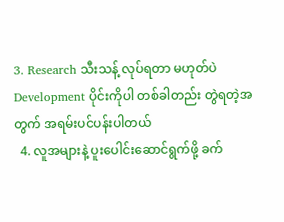3. Research သီးသန့် လုပ်ရတာ မဟုတ်ပဲ Development ပိုင်းကိုပါ တစ်ခါတည်း တွဲရတဲ့အတွက် အရမ်းပင်ပန်းပါတယ်
  4. လူအများနဲ့ ပူးပေါင်းဆောင်ရွက်ဖို့ ခက်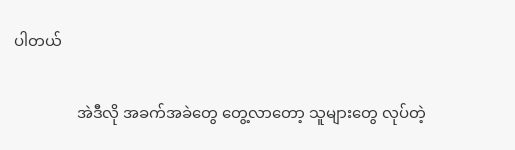ပါတယ်

                အဲဒီလို အခက်အခဲတွေ တွေ့လာတော့ သူများတွေ လုပ်တဲ့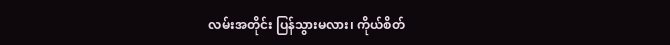လမ်းအတိုင်း ပြန်သွားမလား၊ ကိုယ်စိတ်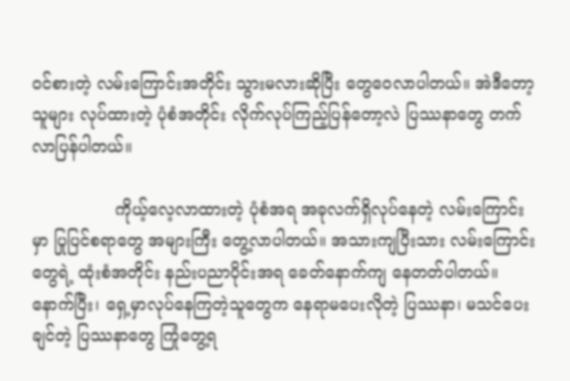ဝင်စားတဲ့ လမ်းကြောင်းအတိုင်း သွားမလားဆိုပြီး တွေဝေလာပါတယ်။ အဲဒီတော့ သူများ လုပ်ထားတဲ့ ပုံစံအတိုင်း လိုက်လုပ်ကြည့်ပြန်တော့လဲ ပြဿနာတွေ တက်လာပြန်ပါတယ်။

                ကိုယ့်လေ့လာထားတဲ့ ပုံစံအရ အခုလက်ရှိလုပ်နေတဲ့ လမ်းကြောင်းမှာ ပြုပြင်စရာတွေ အများကြီး တွေ့လာပါတယ်။ အသားကျပြီးသား လမ်းကြောင်းတွေရဲ့ ထုံးစံအတိုင်း နည်းပညာပိုင်းအရ ခေတ်နောက်ကျ နေတတ်ပါတယ်။ နောက်ပြီး၊ ရှေ့မှာလုပ်နေကြတဲ့သူတွေက နေရာမပေးလိုတဲ့ ပြဿနာ၊ မသင်ပေးချင်တဲ့ ပြဿနာတွေ ကြုံတွေ့ရ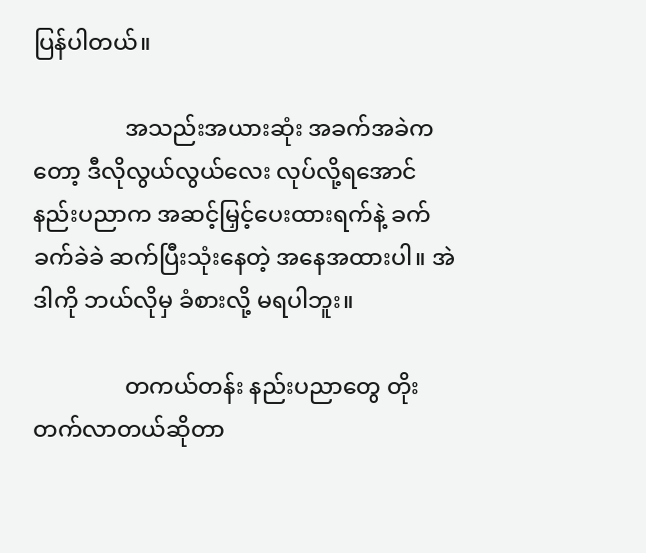ပြန်ပါတယ်။

                အသည်းအယားဆုံး အခက်အခဲကတော့ ဒီလိုလွယ်လွယ်လေး လုပ်လို့ရအောင် နည်းပညာက အဆင့်မြှင့်ပေးထားရက်နဲ့ ခက်ခက်ခဲခဲ ဆက်ပြီးသုံးနေတဲ့ အနေအထားပါ။ အဲဒါကို ဘယ်လိုမှ ခံစားလို့ မရပါဘူး။

                တကယ်တန်း နည်းပညာတွေ တိုးတက်လာတယ်ဆိုတာ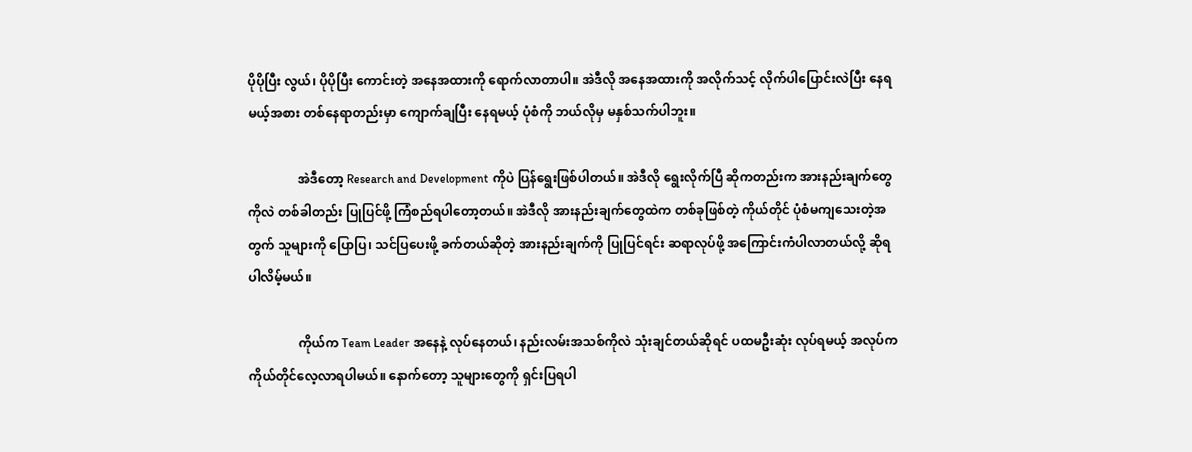ပိုပိုပြီး လွယ်၊ ပိုပိုပြီး ကောင်းတဲ့ အနေအထားကို ရောက်လာတာပါ။ အဲဒီလို အနေအထားကို အလိုက်သင့် လိုက်ပါပြောင်းလဲပြီး နေရမယ့်အစား တစ်နေရာတည်းမှာ ကျောက်ချပြီး နေရမယ့် ပုံစံကို ဘယ်လိုမှ မနှစ်သက်ပါဘူး။

                အဲဒီတော့ Research and Development ကိုပဲ ပြန်ရွေးဖြစ်ပါတယ်။ အဲဒီလို ရွေးလိုက်ပြီ ဆိုကတည်းက အားနည်းချက်တွေကိုလဲ တစ်ခါတည်း ပြုပြင်ဖို့ ကြံစည်ရပါတော့တယ်။ အဲဒီလို အားနည်းချက်တွေထဲက တစ်ခုဖြစ်တဲ့ ကိုယ်တိုင် ပုံစံမကျသေးတဲ့အတွက် သူများကို ပြောပြ၊ သင်ပြပေးဖို့ ခက်တယ်ဆိုတဲ့ အားနည်းချက်ကို ပြုပြင်ရင်း ဆရာလုပ်ဖို့ အကြောင်းကံပါလာတယ်လို့ ဆိုရပါလိမ့်မယ်။

                ကိုယ်က Team Leader အနေနဲ့ လုပ်နေတယ်၊ နည်းလမ်းအသစ်ကိုလဲ သုံးချင်တယ်ဆိုရင် ပထမဦးဆုံး လုပ်ရမယ့် အလုပ်က ကိုယ်တိုင်လေ့လာရပါမယ်။ နောက်တော့ သူများတွေကို ရှင်းပြရပါ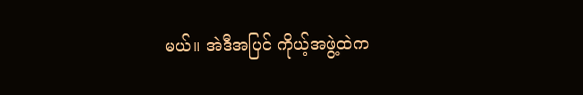မယ်။ အဲဒီအပြင် ကိုယ့်အဖွဲ့ထဲက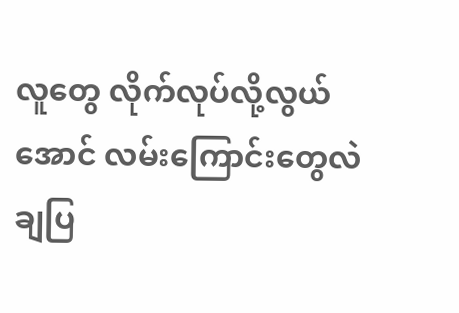လူတွေ လိုက်လုပ်လို့လွယ်အောင် လမ်းကြောင်းတွေလဲ ချပြ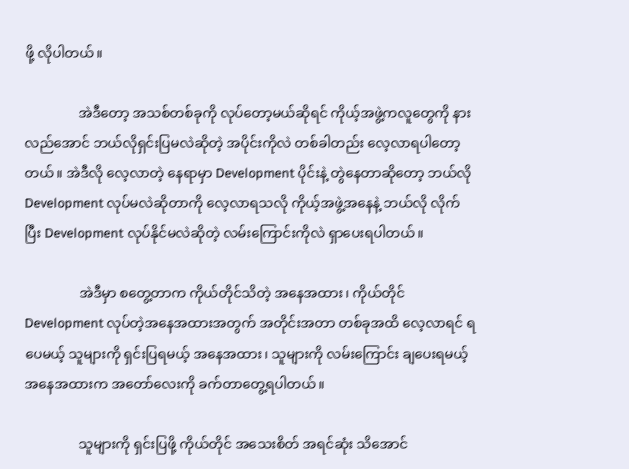ဖို့ လိုပါတယ်။

                အဲဒီတော့ အသစ်တစ်ခုကို လုပ်တော့မယ်ဆိုရင် ကိုယ့်အဖွဲ့ကလူတွေကို နားလည်အောင် ဘယ်လိုရှင်းပြမလဲဆိုတဲ့ အပိုင်းကိုလဲ တစ်ခါတည်း လေ့လာရပါတော့တယ်။ အဲဒီလို လေ့လာတဲ့ နေရာမှာ Development ပိုင်းနဲ့ တွဲနေတာဆိုတော့ ဘယ်လို Development လုပ်မလဲဆိုတာကို လေ့လာရသလို ကိုယ့်အဖွဲ့အနေနဲ့ ဘယ်လို လိုက်ပြီး Development လုပ်နိုင်မလဲဆိုတဲ့ လမ်းကြောင်းကိုလဲ ရှာပေးရပါတယ်။

                အဲဒီမှာ စတွေ့တာက ကိုယ်တိုင်သိတဲ့ အနေအထား၊ ကိုယ်တိုင် Development လုပ်တဲ့အနေအထားအတွက် အတိုင်းအတာ တစ်ခုအထိ လေ့လာရင် ရပေမယ့် သူများကို ရှင်းပြရမယ့် အနေအထား၊ သူများကို လမ်းကြောင်း ချပေးရမယ့် အနေအထားက အတော်လေးကို ခက်တာတွေ့ရပါတယ်။

                သူများကို ရှင်းပြဖို့ ကိုယ်တိုင် အသေးစိတ် အရင်ဆုံး သိအောင်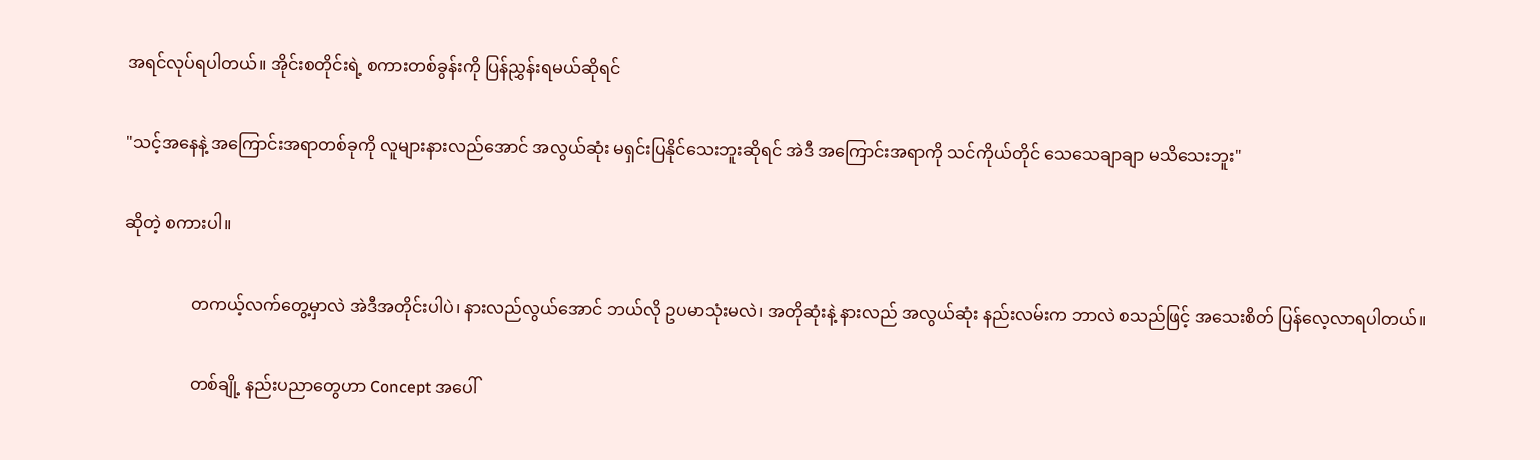အရင်လုပ်ရပါတယ်။ အိုင်းစတိုင်းရဲ့ စကားတစ်ခွန်းကို ပြန်ညွှန်းရမယ်ဆိုရင်

"သင့်အနေနဲ့ အကြောင်းအရာတစ်ခုကို လူများနားလည်အောင် အလွယ်ဆုံး မရှင်းပြနိုင်သေးဘူးဆိုရင် အဲဒီ အကြောင်းအရာကို သင်ကိုယ်တိုင် သေသေချာချာ မသိသေးဘူး"

ဆိုတဲ့ စကားပါ။

                တကယ့်လက်တွေ့မှာလဲ အဲဒီအတိုင်းပါပဲ၊ နားလည်လွယ်အောင် ဘယ်လို ဥပမာသုံးမလဲ၊ အတိုဆုံးနဲ့ နားလည် အလွယ်ဆုံး နည်းလမ်းက ဘာလဲ စသည်ဖြင့် အသေးစိတ် ပြန်လေ့လာရပါတယ်။

                တစ်ချို့ နည်းပညာတွေဟာ Concept အပေါ်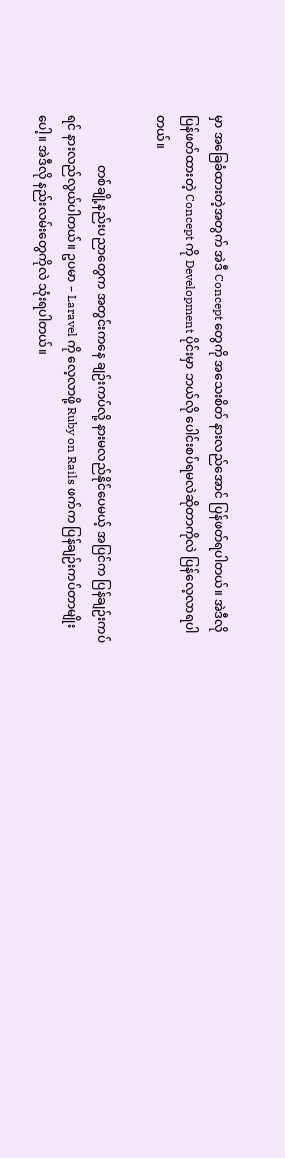မှာ အခြေခံထားတဲ့အတွက် အဲဒီ Concept တွေကို အသေးစိတ် နားလည်အောင် ပြန်ဖတ်ရပါတယ်။ အဲဒီလိုပြန်ဖတ်ထားတဲ့ Concept ကို Development ပိုင်းမှာ ဘယ်လို ပေါင်းစပ်ရမလဲဆိုတာကိုလဲ ပြန်လေ့လာရပါတယ်။

                တစ်ချို့နည်းပညာတွေက အတွင်းကနေ ချဉ်းကပ်လို့ နားမလည်နိုင်ပေမယ့် အပြင်က ပြန်ချဉ်းကပ်ရင် နားလည်လွယ်ပါတယ်။ ဥပမာ – Laravel ကို လေ့လာဖို့ Ruby on Rails ဖက်က ပြန်ချဉ်းကပ်တာမျိုးပေါ့။ အဲဒီလို နည်းလမ်းတွေကိုလဲ သုံးရပါတယ်။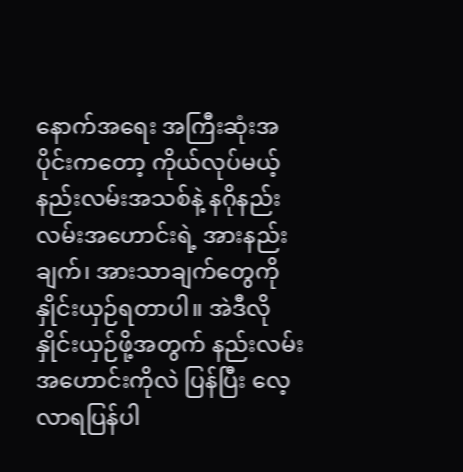နောက်အရေး အကြီးဆုံးအပိုင်းကတော့ ကိုယ်လုပ်မယ့် နည်းလမ်းအသစ်နဲ့ နဂိုနည်းလမ်းအဟောင်းရဲ့ အားနည်းချက်၊ အားသာချက်တွေကို နှိုင်းယှဉ်ရတာပါ။ အဲဒီလို နှိုင်းယှဉ်ဖို့အတွက် နည်းလမ်း အဟောင်းကိုလဲ ပြန်ပြီး လေ့လာရပြန်ပါ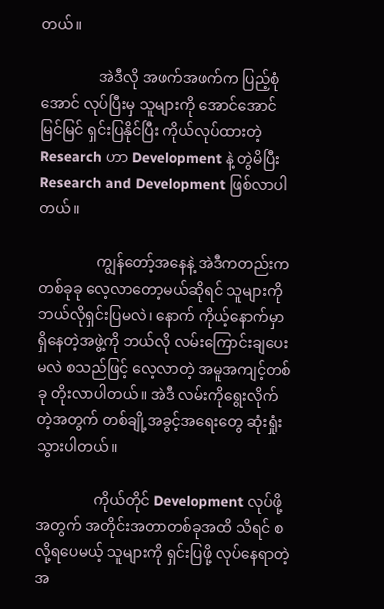တယ်။

                အဲဒီလို အဖက်အဖက်က ပြည့်စုံအောင် လုပ်ပြီးမှ သူများကို အောင်အောင်မြင်မြင် ရှင်းပြနိုင်ပြီး ကိုယ်လုပ်ထားတဲ့ Research ဟာ Development နဲ့ တွဲမိပြီး Research and Development ဖြစ်လာပါတယ်။

                ကျွန်တော့်အနေနဲ့ အဲဒီကတည်းက တစ်ခုခု လေ့လာတော့မယ်ဆိုရင် သူများကို ဘယ်လိုရှင်းပြမလဲ၊ နောက် ကိုယ့်နောက်မှာ ရှိနေတဲ့အဖွဲ့ကို ဘယ်လို လမ်းကြောင်းချပေးမလဲ စသည်ဖြင့် လေ့လာတဲ့ အမူအကျင့်တစ်ခု တိုးလာပါတယ်။ အဲဒီ လမ်းကိုရွေးလိုက်တဲ့အတွက် တစ်ချို့အခွင့်အရေးတွေ ဆုံးရှုံးသွားပါတယ်။

                ကိုယ်တိုင် Development လုပ်ဖို့အတွက် အတိုင်းအတာတစ်ခုအထိ သိရင် စလို့ရပေမယ့် သူများကို ရှင်းပြဖို့ လုပ်နေရာတဲ့အ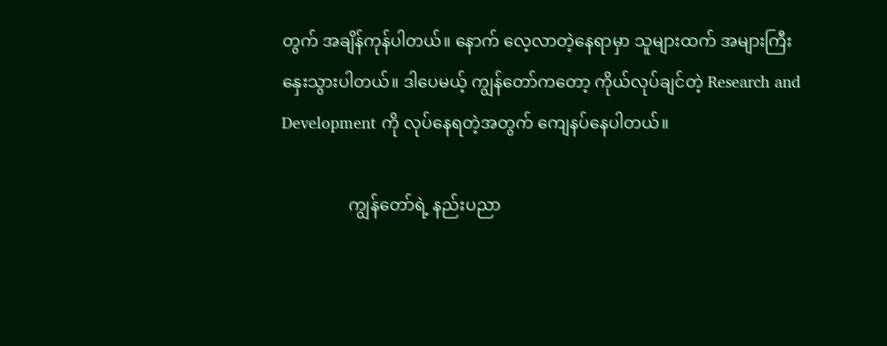တွက် အချိန်ကုန်ပါတယ်။ နောက် လေ့လာတဲ့နေရာမှာ သူများထက် အများကြီး နှေးသွားပါတယ်။ ဒါပေမယ့် ကျွန်တော်ကတော့ ကိုယ်လုပ်ချင်တဲ့ Research and Development ကို လုပ်နေရတဲ့အတွက် ကျေနပ်နေပါတယ်။

                ကျွန်တော်ရဲ့ နည်းပညာ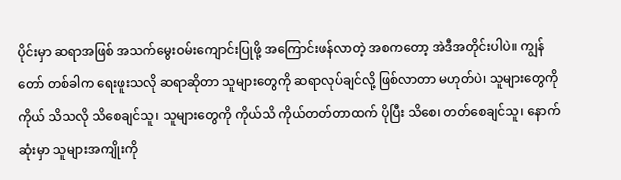ပိုင်းမှာ ဆရာအဖြစ် အသက်မွေးဝမ်းကျောင်းပြုဖို့ အကြောင်းဖန်လာတဲ့ အစကတော့ အဲဒီအတိုင်းပါပဲ။ ကျွန်တော် တစ်ခါက ရေးဖူးသလို ဆရာဆိုတာ သူများတွေကို ဆရာလုပ်ချင်လို့ ဖြစ်လာတာ မဟုတ်ပဲ၊ သူများတွေကို ကိုယ် သိသလို သိစေချင်သူ၊ သူများတွေကို ကိုယ်သိ ကိုယ်တတ်တာထက် ပိုပြီး သိစေ၊ တတ်စေချင်သူ၊ နောက်ဆုံးမှာ သူများအကျိုးကို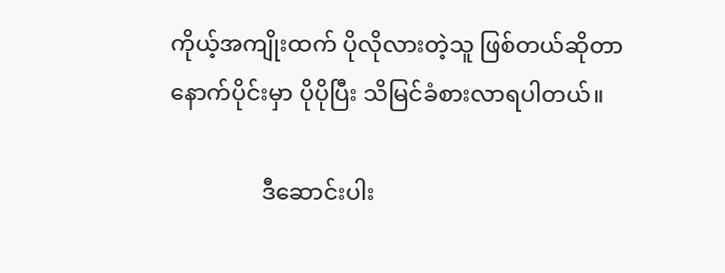ကိုယ့်အကျိုးထက် ပိုလိုလားတဲ့သူ ဖြစ်တယ်ဆိုတာ နောက်ပိုင်းမှာ ပိုပိုပြီး သိမြင်ခံစားလာရပါတယ်။

                ဒီဆောင်းပါး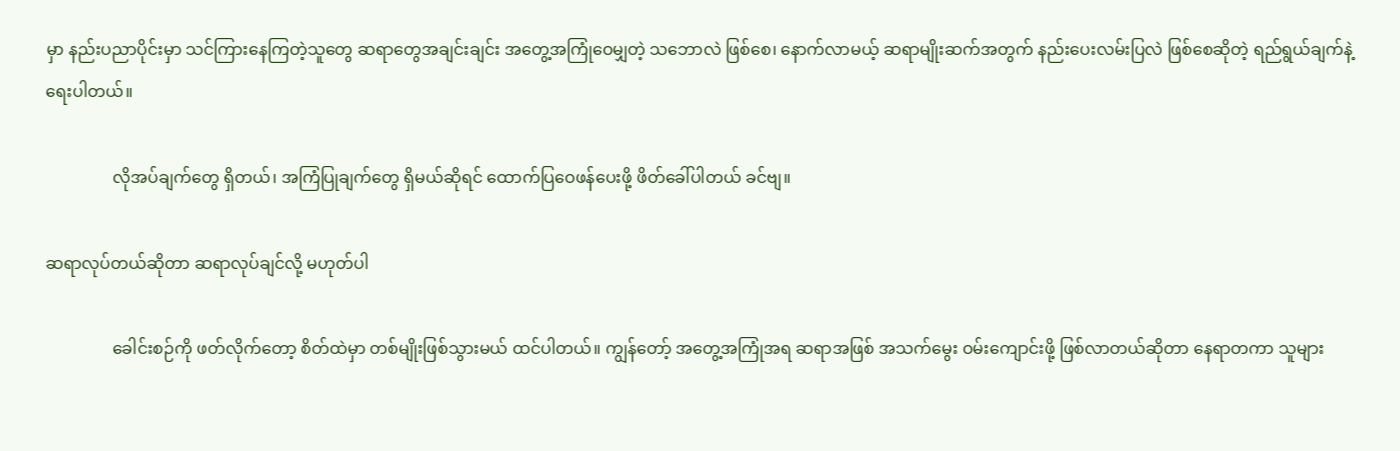မှာ နည်းပညာပိုင်းမှာ သင်ကြားနေကြတဲ့သူတွေ ဆရာတွေအချင်းချင်း အတွေ့အကြုံဝေမျှတဲ့ သဘောလဲ ဖြစ်စေ၊ နောက်လာမယ့် ဆရာမျိုးဆက်အတွက် နည်းပေးလမ်းပြလဲ ဖြစ်စေဆိုတဲ့ ရည်ရွယ်ချက်နဲ့ ရေးပါတယ်။

                လိုအပ်ချက်တွေ ရှိတယ်၊ အကြံပြုချက်တွေ ရှိမယ်ဆိုရင် ထောက်ပြဝေဖန်ပေးဖို့ ဖိတ်ခေါ်ပါတယ် ခင်ဗျ။

ဆရာလုပ်တယ်ဆိုတာ ဆရာလုပ်ချင်လို့ မဟုတ်ပါ

                ခေါင်းစဉ်ကို ဖတ်လိုက်တော့ စိတ်ထဲမှာ တစ်မျိုးဖြစ်သွားမယ် ထင်ပါတယ်။ ကျွန်တော့် အတွေ့အကြုံအရ ဆရာအဖြစ် အသက်မွေး ဝမ်းကျောင်းဖို့ ဖြစ်လာတယ်ဆိုတာ နေရာတကာ သူများ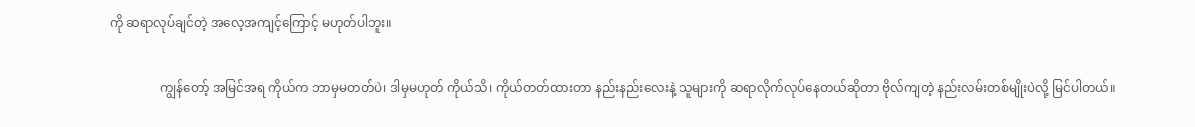ကို ဆရာလုပ်ချင်တဲ့ အလေ့အကျင့်ကြောင့် မဟုတ်ပါဘူး။

                ကျွန်တော့် အမြင်အရ ကိုယ်က ဘာမှမတတ်ပဲ၊ ဒါမှမဟုတ် ကိုယ်သိ၊ ကိုယ်တတ်ထားတာ နည်းနည်းလေးနဲ့ သူများကို ဆရာလိုက်လုပ်နေတယ်ဆိုတာ ဗိုလ်ကျတဲ့ နည်းလမ်းတစ်မျိုးပဲလို့ မြင်ပါတယ်။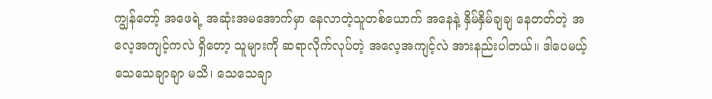ကျွန်တော့် အဖေရဲ့ အဆုံးအမအောက်မှာ နေလာတဲ့သူတစ်ယောက် အနေနဲ့ နှိမ်နှိမ်ချချ နေတတ်တဲ့ အလေ့အကျင့်ကလဲ ရှိတော့ သူများကို ဆရာလိုက်လုပ်တဲ့ အလေ့အကျင့်လဲ အားနည်းပါတယ်။ ဒါပေမယ့် သေသေချာချာ မသိ၊ သေသေချာ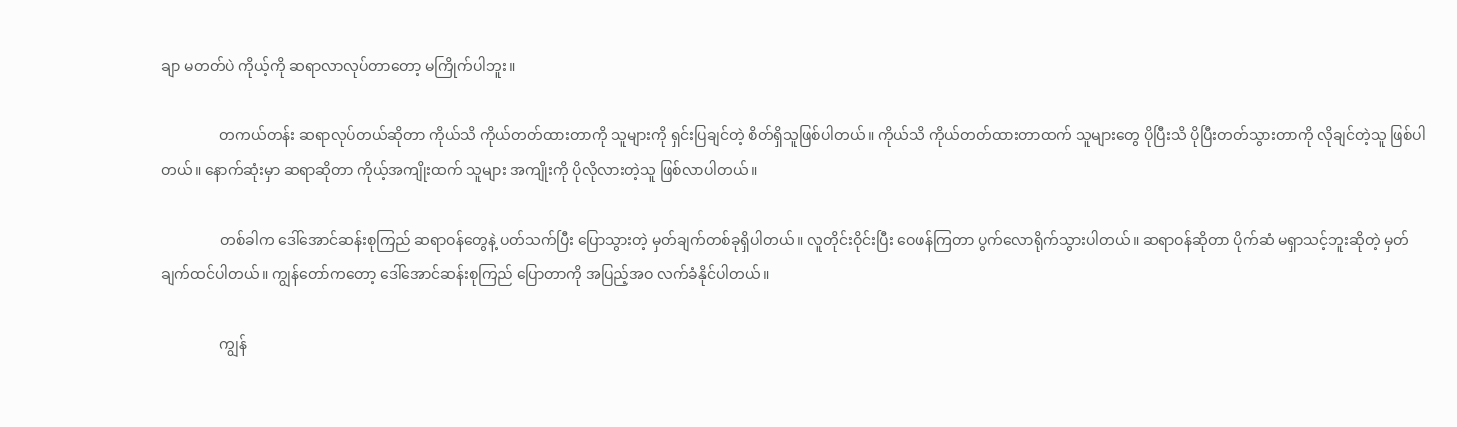ချာ မတတ်ပဲ ကိုယ့်ကို ဆရာလာလုပ်တာတော့ မကြိုက်ပါဘူး။

                တကယ်တန်း ဆရာလုပ်တယ်ဆိုတာ ကိုယ်သိ ကိုယ်တတ်ထားတာကို သူများကို ရှင်းပြချင်တဲ့ စိတ်ရှိသူဖြစ်ပါတယ်။ ကိုယ်သိ ကိုယ်တတ်ထားတာထက် သူများတွေ ပိုပြီးသိ ပိုပြီးတတ်သွားတာကို လိုချင်တဲ့သူ ဖြစ်ပါတယ်။ နောက်ဆုံးမှာ ဆရာဆိုတာ ကိုယ့်အကျိုးထက် သူများ အကျိုးကို ပိုလိုလားတဲ့သူ ဖြစ်လာပါတယ်။

                တစ်ခါက ဒေါ်အောင်ဆန်းစုကြည် ဆရာဝန်တွေနဲ့ ပတ်သက်ပြီး ပြောသွားတဲ့ မှတ်ချက်တစ်ခုရှိပါတယ်။ လူတိုင်းဝိုင်းပြီး ဝေဖန်ကြတာ ပွက်လောရိုက်သွားပါတယ်။ ဆရာဝန်ဆိုတာ ပိုက်ဆံ မရှာသင့်ဘူးဆိုတဲ့ မှတ်ချက်ထင်ပါတယ်။ ကျွန်တော်ကတော့ ဒေါ်အောင်ဆန်းစုကြည် ပြောတာကို အပြည့်အဝ လက်ခံနိုင်ပါတယ်။

                ကျွန်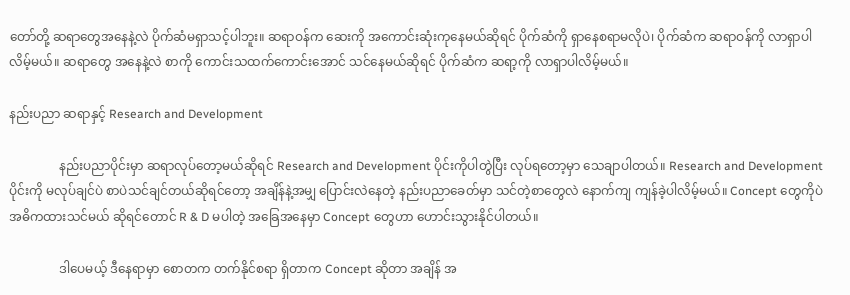တော်တို့ ဆရာတွေအနေနဲ့လဲ ပိုက်ဆံမရှာသင့်ပါဘူး။ ဆရာဝန်က ဆေးကို အကောင်းဆုံးကုနေမယ်ဆိုရင် ပိုက်ဆံကို ရှာနေစရာမလိုပဲ၊ ပိုက်ဆံက ဆရာဝန်ကို လာရှာပါလိမ့်မယ်။ ဆရာတွေ အနေနဲ့လဲ စာကို ကောင်းသထက်ကောင်းအောင် သင်နေမယ်ဆိုရင် ပိုက်ဆံက ဆရာ့ကို လာရှာပါလိမ့်မယ်။

နည်းပညာ ဆရာနှင့် Research and Development

                နည်းပညာပိုင်းမှာ ဆရာလုပ်တော့မယ်ဆိုရင် Research and Development ပိုင်းကိုပါတွဲပြီး လုပ်ရတော့မှာ သေချာပါတယ်။ Research and Development ပိုင်းကို မလုပ်ချင်ပဲ စာပဲသင်ချင်တယ်ဆိုရင်တော့ အချိန်နဲ့အမျှ ပြောင်းလဲနေတဲ့ နည်းပညာခေတ်မှာ သင်တဲ့စာတွေလဲ နောက်ကျ ကျန်ခဲ့ပါလိမ့်မယ်။ Concept တွေကိုပဲ အဓိကထားသင်မယ် ဆိုရင်တောင် R & D မပါတဲ့ အခြေအနေမှာ Concept တွေဟာ ဟောင်းသွားနိုင်ပါတယ်။

                ဒါပေမယ့် ဒီနေရာမှာ စောတက တက်နိုင်စရာ ရှိတာက Concept ဆိုတာ အချိန် အ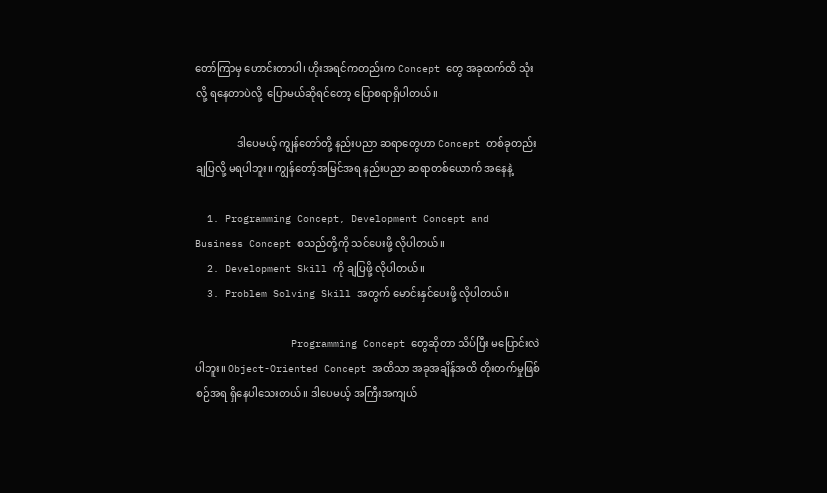တော်ကြာမှ ဟောင်းတာပါ၊ ဟိုးအရင်ကတည်းက Concept တွေ အခုထက်ထိ သုံးလို့ ရနေတာပဲလို့  ပြောမယ်ဆိုရင်တော့ ပြောစရာရှိပါတယ်။

                ဒါပေမယ့် ကျွန်တော်တို့ နည်းပညာ ဆရာတွေဟာ Concept တစ်ခုတည်း ချပြလို့ မရပါဘူး။ ကျွန်တော့်အမြင်အရ နည်းပညာ ဆရာတစ်ယောက် အနေနဲ့

  1. Programming Concept, Development Concept and Business Concept စသည်တို့ကို သင်ပေးဖို့ လိုပါတယ်။
  2. Development Skill ကို ချပြဖို့ လိုပါတယ်။
  3. Problem Solving Skill အတွက် မောင်းနှင်ပေးဖို့ လိုပါတယ်။

                Programming Concept တွေဆိုတာ သိပ်ပြီး မပြောင်းလဲပါဘူး။ Object-Oriented Concept အထိသာ အခုအချိန်အထိ တိုးတက်မှုဖြစ်စဉ်အရ ရှိနေပါသေးတယ်။ ဒါပေမယ့် အကြီးအကျယ်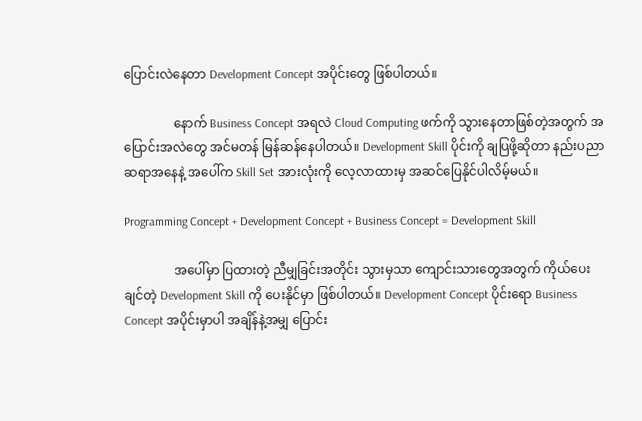ပြောင်းလဲနေတာ Development Concept အပိုင်းတွေ ဖြစ်ပါတယ်။

                နောက် Business Concept အရလဲ Cloud Computing ဖက်ကို သွားနေတာဖြစ်တဲ့အတွက် အပြောင်းအလဲတွေ အင်မတန် မြန်ဆန်နေပါတယ်။ Development Skill ပိုင်းကို ချပြဖို့ဆိုတာ နည်းပညာဆရာအနေနဲ့ အပေါ်က Skill Set အားလုံးကို လေ့လာထားမှ အဆင်ပြေနိုင်ပါလိမ့်မယ်။

Programming Concept + Development Concept + Business Concept = Development Skill

                အပေါ်မှာ ပြထားတဲ့ ညီမျှခြင်းအတိုင်း သွားမှသာ ကျောင်းသားတွေအတွက် ကိုယ်ပေးချင်တဲ့ Development Skill ကို ပေးနိုင်မှာ ဖြစ်ပါတယ်။ Development Concept ပိုင်းရော Business Concept အပိုင်းမှာပါ အချိန်နဲ့အမျှ ပြောင်း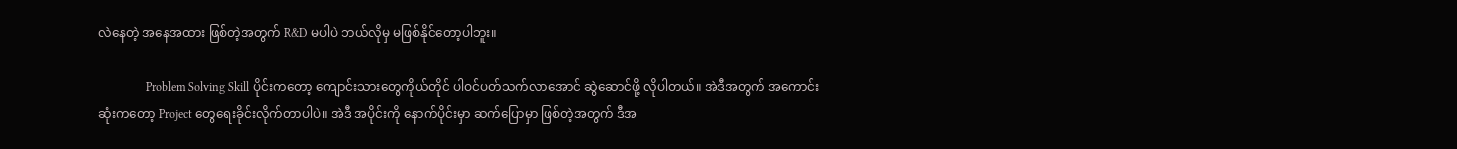လဲနေတဲ့ အနေအထား ဖြစ်တဲ့အတွက် R&D မပါပဲ ဘယ်လိုမှ မဖြစ်နိုင်တော့ပါဘူး။

                Problem Solving Skill ပိုင်းကတော့ ကျောင်းသားတွေကိုယ်တိုင် ပါဝင်ပတ်သက်လာအောင် ဆွဲဆောင်ဖို့ လိုပါတယ်။ အဲဒီအတွက် အကောင်းဆုံးကတော့ Project တွေရေးခိုင်းလိုက်တာပါပဲ။ အဲဒီ အပိုင်းကို နောက်ပိုင်းမှာ ဆက်ပြောမှာ ဖြစ်တဲ့အတွက် ဒီအ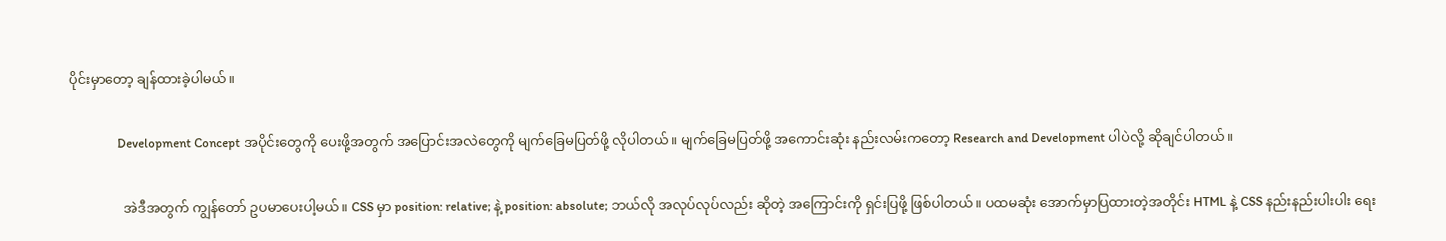ပိုင်းမှာတော့ ချန်ထားခဲ့ပါမယ်။

                Development Concept အပိုင်းတွေကို ပေးဖို့အတွက် အပြောင်းအလဲတွေကို မျက်ခြေမပြတ်ဖို့ လိုပါတယ်။ မျက်ခြေမပြတ်ဖို့ အကောင်းဆုံး နည်းလမ်းကတော့ Research and Development ပါပဲလို့ ဆိုချင်ပါတယ်။

                အဲဒီအတွက် ကျွန်တော် ဥပမာပေးပါ့မယ်။ CSS မှာ position: relative; နဲ့ position: absolute; ဘယ်လို အလုပ်လုပ်လည်း ဆိုတဲ့ အကြောင်းကို ရှင်းပြဖို့ ဖြစ်ပါတယ်။ ပထမဆုံး အောက်မှာပြထားတဲ့အတိုင်း HTML နဲ့ CSS နည်းနည်းပါးပါး ရေး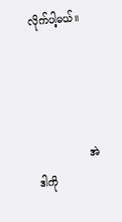လိုက်ပါ့မယ်။




                အဲဒါကို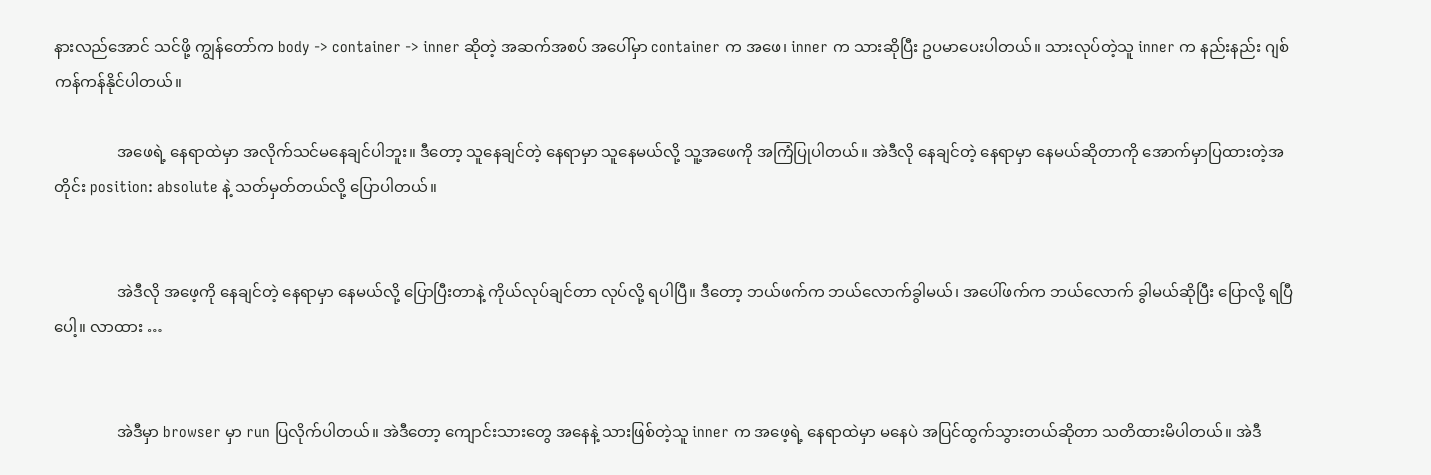နားလည်အောင် သင်ဖို့ ကျွန်တော်က body -> container -> inner ဆိုတဲ့ အဆက်အစပ် အပေါ်မှာ container က အဖေ၊ inner က သားဆိုပြီး ဥပမာပေးပါတယ်။ သားလုပ်တဲ့သူ inner က နည်းနည်း ဂျစ်ကန်ကန်နိုင်ပါတယ်။

                အဖေရဲ့ နေရာထဲမှာ အလိုက်သင်မနေချင်ပါဘူး။ ဒီတော့ သူနေချင်တဲ့ နေရာမှာ သူနေမယ်လို့ သူ့အဖေကို အကြံပြုပါတယ်။ အဲဒီလို နေချင်တဲ့ နေရာမှာ နေမယ်ဆိုတာကို အောက်မှာပြထားတဲ့အတိုင်း position: absolute နဲ့ သတ်မှတ်တယ်လို့ ပြောပါတယ်။


                အဲဒီလို အဖေ့ကို နေချင်တဲ့ နေရာမှာ နေမယ်လို့ ပြောပြီးတာနဲ့ ကိုယ်လုပ်ချင်တာ လုပ်လို့ ရပါပြီ။ ဒီတော့ ဘယ်ဖက်က ဘယ်လောက်ခွါမယ်၊ အပေါ်ဖက်က ဘယ်လောက် ခွါမယ်ဆိုပြီး ပြောလို့ ရပြီပေါ့။ လာထား …


                အဲဒီမှာ browser မှာ run ပြလိုက်ပါတယ်။ အဲဒီတော့ ကျောင်းသားတွေ အနေနဲ့ သားဖြစ်တဲ့သူ inner က အဖေ့ရဲ့ နေရာထဲမှာ မနေပဲ အပြင်ထွက်သွားတယ်ဆိုတာ သတိထားမိပါတယ်။ အဲဒီ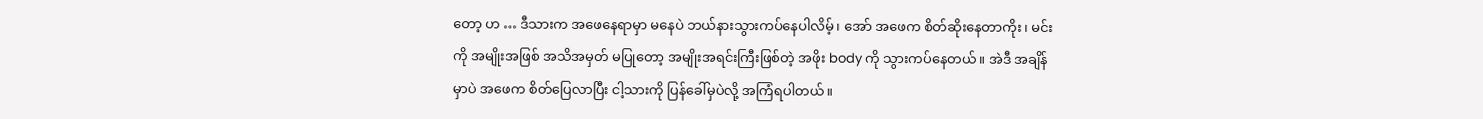တော့ ဟ … ဒီသားက အဖေနေရာမှာ မနေပဲ ဘယ်နားသွားကပ်နေပါလိမ့်၊ အော် အဖေက စိတ်ဆိုးနေတာကိုး၊ မင်းကို အမျိုးအဖြစ် အသိအမှတ် မပြုတော့ အမျိုးအရင်းကြီးဖြစ်တဲ့ အဖိုး body ကို သွားကပ်နေတယ်။ အဲဒီ အချိန်မှာပဲ အဖေက စိတ်ပြေလာပြီး ငါ့သားကို ပြန်ခေါ်မှပဲလို့ အကြံရပါတယ်။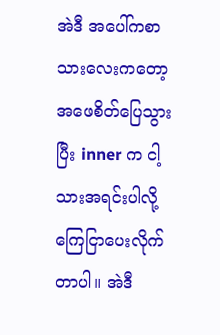အဲဒီ အပေါ်ကစာသားလေးကတော့ အဖေစိတ်ပြေသွားပြီး inner က ငါ့သားအရင်းပါလို့ ကြေငြာပေးလိုက်တာပါ။ အဲဒီ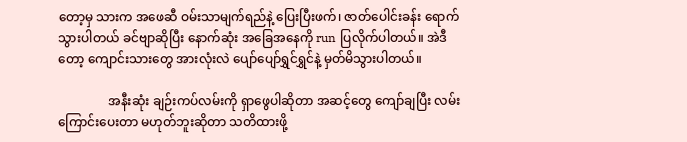တော့မှ သားက အဖေဆီ ဝမ်းသာမျက်ရည်နဲ့ ပြေးပြီးဖက်၊ ဇာတ်ပေါင်းခန်း ရောက်သွားပါတယ် ခင်ဗျာဆိုပြီး နောက်ဆုံး အခြေအနေကို run ပြလိုက်ပါတယ်။ အဲဒီတော့ ကျောင်းသားတွေ အားလုံးလဲ ပျော်ပျော်ရွှင်ရွှင်နဲ့ မှတ်မိသွားပါတယ်။

                အနီးဆုံး ချဉ်းကပ်လမ်းကို ရှာဖွေပါဆိုတာ အဆင့်တွေ ကျော်ချပြီး လမ်းကြောင်းပေးတာ မဟုတ်ဘူးဆိုတာ သတိထားဖို့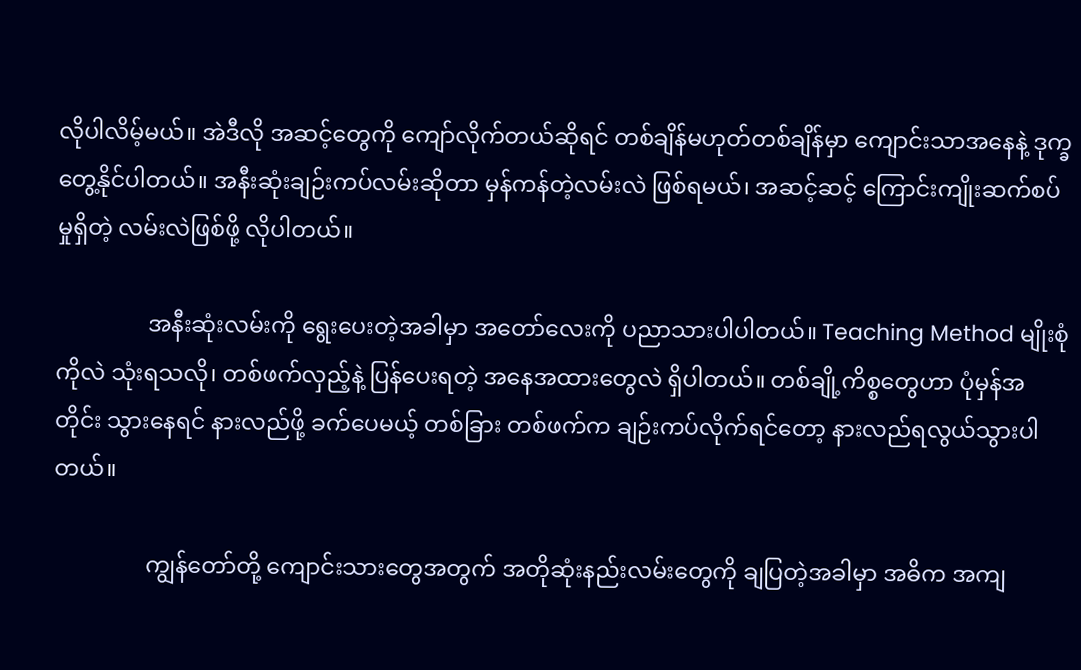လိုပါလိမ့်မယ်။ အဲဒီလို အဆင့်တွေကို ကျော်လိုက်တယ်ဆိုရင် တစ်ချိန်မဟုတ်တစ်ချိန်မှာ ကျောင်းသာအနေနဲ့ ဒုက္ခတွေ့နိုင်ပါတယ်။ အနီးဆုံးချဉ်းကပ်လမ်းဆိုတာ မှန်ကန်တဲ့လမ်းလဲ ဖြစ်ရမယ်၊ အဆင့်ဆင့် ကြောင်းကျိုးဆက်စပ်မှုရှိတဲ့ လမ်းလဲဖြစ်ဖို့ လိုပါတယ်။

                အနီးဆုံးလမ်းကို ရွေးပေးတဲ့အခါမှာ အတော်လေးကို ပညာသားပါပါတယ်။ Teaching Method မျိုးစုံကိုလဲ သုံးရသလို၊ တစ်ဖက်လှည့်နဲ့ ပြန်ပေးရတဲ့ အနေအထားတွေလဲ ရှိပါတယ်။ တစ်ချို့ကိစ္စတွေဟာ ပုံမှန်အတိုင်း သွားနေရင် နားလည်ဖို့ ခက်ပေမယ့် တစ်ခြား တစ်ဖက်က ချဉ်းကပ်လိုက်ရင်တော့ နားလည်ရလွယ်သွားပါတယ်။

                ကျွန်တော်တို့ ကျောင်းသားတွေအတွက် အတိုဆုံးနည်းလမ်းတွေကို ချပြတဲ့အခါမှာ အဓိက အကျ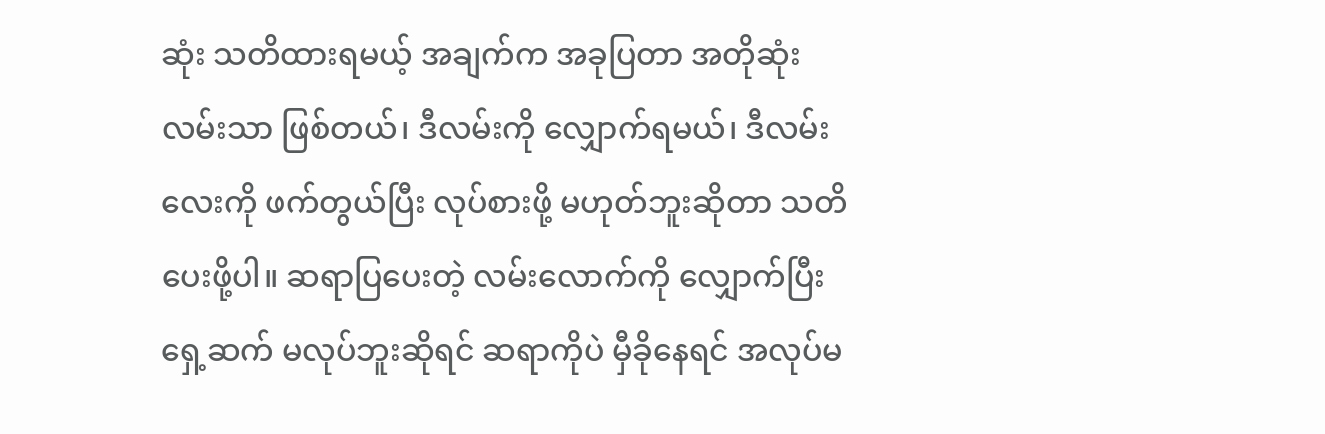ဆုံး သတိထားရမယ့် အချက်က အခုပြတာ အတိုဆုံးလမ်းသာ ဖြစ်တယ်၊ ဒီလမ်းကို လျှောက်ရမယ်၊ ဒီလမ်းလေးကို ဖက်တွယ်ပြီး လုပ်စားဖို့ မဟုတ်ဘူးဆိုတာ သတိပေးဖို့ပါ။ ဆရာပြပေးတဲ့ လမ်းလောက်ကို လျှောက်ပြီး ရှေ့ဆက် မလုပ်ဘူးဆိုရင် ဆရာကိုပဲ မှီခိုနေရင် အလုပ်မ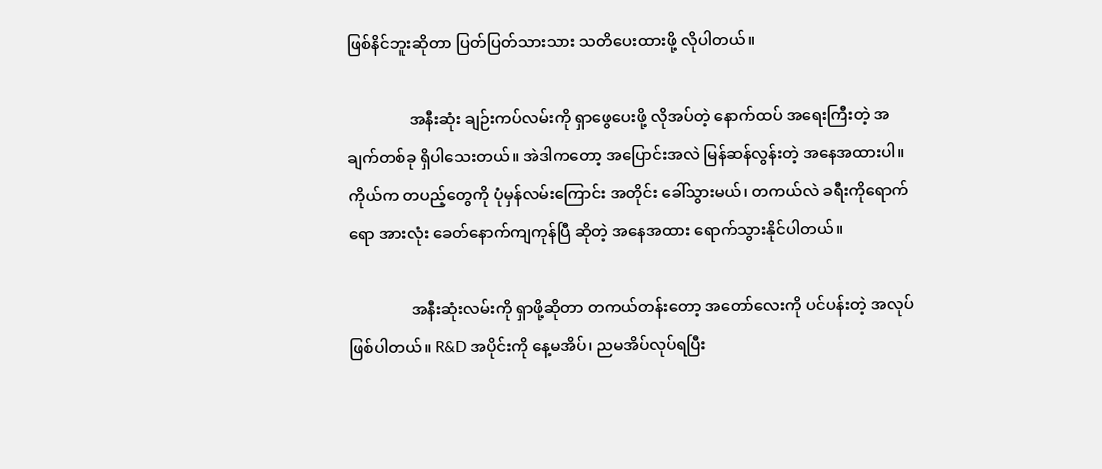ဖြစ်နိင်ဘူးဆိုတာ ပြတ်ပြတ်သားသား သတိပေးထားဖို့ လိုပါတယ်။

                အနီးဆုံး ချဉ်းကပ်လမ်းကို ရှာဖွေပေးဖို့ လိုအပ်တဲ့ နောက်ထပ် အရေးကြီးတဲ့ အချက်တစ်ခု ရှိပါသေးတယ်။ အဲဒါကတော့ အပြောင်းအလဲ မြန်ဆန်လွန်းတဲ့ အနေအထားပါ။ ကိုယ်က တပည့်တွေကို ပုံမှန်လမ်းကြောင်း အတိုင်း ခေါ်သွားမယ်၊ တကယ်လဲ ခရီးကိုရောက်ရော အားလုံး ခေတ်နောက်ကျကုန်ပြီ ဆိုတဲ့ အနေအထား ရောက်သွားနိုင်ပါတယ်။

                အနီးဆုံးလမ်းကို ရှာဖို့ဆိုတာ တကယ်တန်းတော့ အတော်လေးကို ပင်ပန်းတဲ့ အလုပ်ဖြစ်ပါတယ်။ R&D အပိုင်းကို နေ့မအိပ်၊ ညမအိပ်လုပ်ရပြီး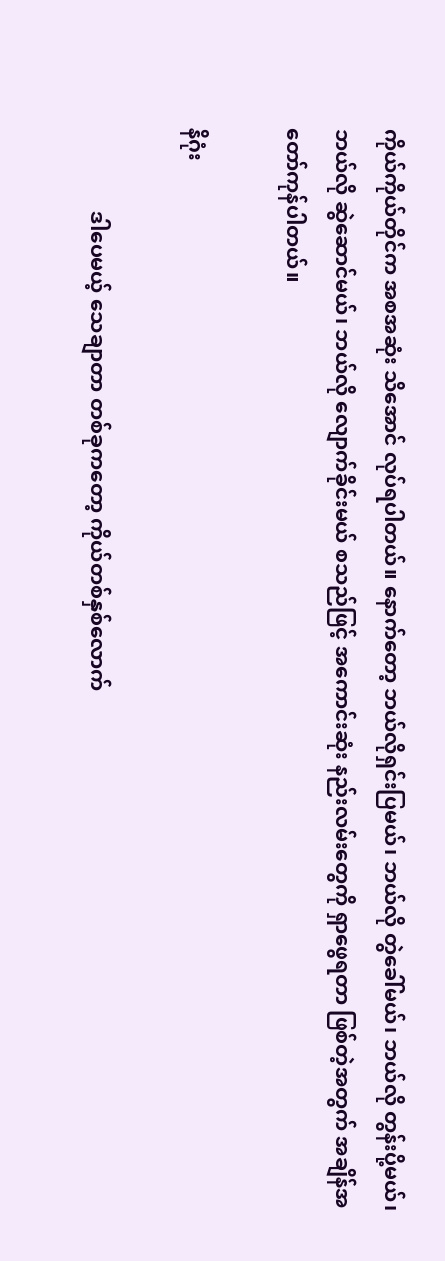ကိုယ်ကိုယ်တိုင်က အစအဆုံး သိအောင် လုပ်ရပါတယ်။ နောက်တော့ ဘယ်လိုရှင်းပြမယ်၊ ဘယ်လို တွဲခေါ်မယ်၊ ဘယ်လို တွန်းပို့မယ်၊ ဘယ်လို ဆွဲဆောင်မယ်၊ ဘယ်လို လျောက်ခိုင်းမယ် စသည်ဖြင့် အကောင်းဆုံး နည်းလမ်းတွေကို ရှာဖွေရတာ ဖြစ်တဲ့အတွက် အချိန်အတော်ကုန်ပါတယ်။

နိဂုံး

                ဒါပေမယ့် သေချာတာ တစ်ခုကတော့ ကိုယ်တစ်နှစ်လောက်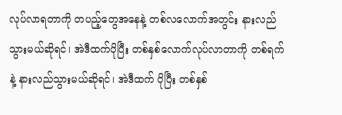လုပ်လာရတာကို တပည့်တွေအနေနဲ့ တစ်လလောက်အတွင်း နားလည်သွားမယ်ဆိုရင်၊ အဲဒီထက်ပိုပြီး တစ်နှစ်လောက်လုပ်လာတာကို တစ်ရက်နဲ့ နားလည်သွားမယ်ဆိုရင်၊ အဲဒီထက် ပိုပြီး တစ်နှစ်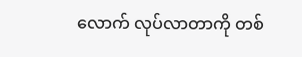လောက် လုပ်လာတာကို တစ်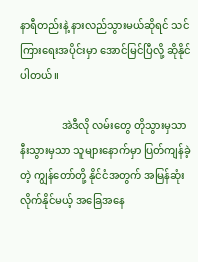နာရီတည်းနဲ့ နားလည်သွားမယ်ဆိုရင် သင်ကြားရေးအပိုင်းမှာ အောင်မြင်ပြီလို့ ဆိုနိုင်ပါတယ်။

                အဲဒီလို လမ်းတွေ တိုသွားမှသာ နီးသွားမှသာ သူများနောက်မှာ ပြတ်ကျန်ခဲ့တဲ့ ကျွန်တော်တို့ နိုင်ငံအတွက် အမြန်ဆုံး လိုက်နိုင်မယ့် အခြေအနေ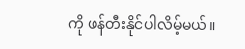ကို ဖန်တီးနိုင်ပါလိမ့်မယ်။